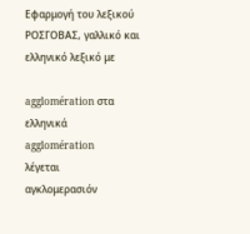Εφαρμογή του λεξικού ΡΟΣΓΟΒΑΣ, γαλλικό και ελληνικό λεξικό με

agglomération στα ελληνικά
agglomération
λέγεται
αγκλομερασιόν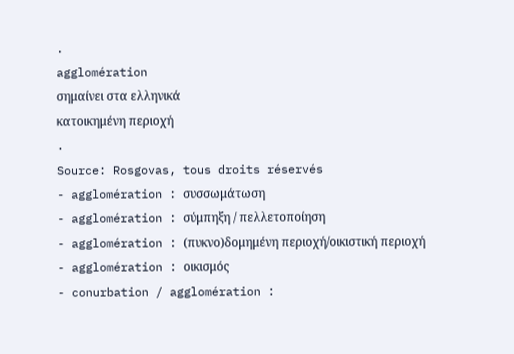.
agglomération
σημαίνει στα ελληνικά
κατοικημένη περιοχή
.
Source: Rosgovas, tous droits réservés
- agglomération : συσσωμάτωση
- agglomération : σύμπηξη / πελλετοποίηση
- agglomération : (πυκνο)δομημένη περιοχή/οικιστική περιοχή
- agglomération : οικισμός
- conurbation / agglomération :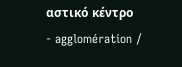αστικό κέντρο
- agglomération /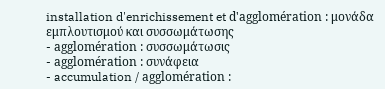installation d'enrichissement et d'agglomération : μονάδα εμπλουτισμού και συσσωμάτωσης
- agglomération : συσσωμάτωσις
- agglomération : συνάφεια
- accumulation / agglomération :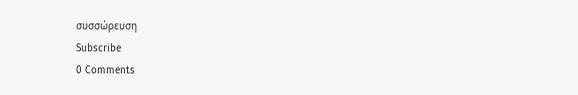συσσώρευση
Subscribe
0 Comments